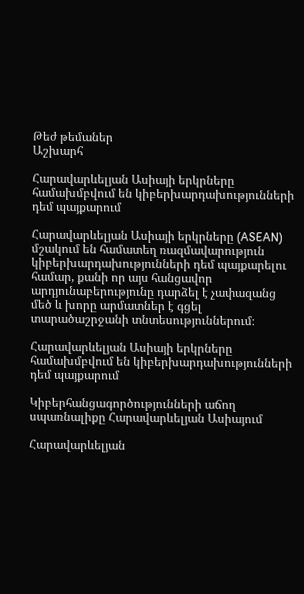Թեժ թեմաներ
Աշխարհ

Հարավարևելյան Ասիայի երկրները համախմբվում են կիբերխարդախությունների դեմ պայքարում

Հարավարևելյան Ասիայի երկրները (ASEAN) մշակում են համատեղ ռազմավարություն կիբերխարդախությունների դեմ պայքարելու համար, քանի որ այս հանցավոր արդյունաբերությունը դարձել է չափազանց մեծ և խորը արմատներ է գցել տարածաշրջանի տնտեսություններում։

Հարավարևելյան Ասիայի երկրները համախմբվում են կիբերխարդախությունների դեմ պայքարում

Կիբերհանցագործությունների աճող սպառնալիքը Հարավարևելյան Ասիայում

Հարավարևելյան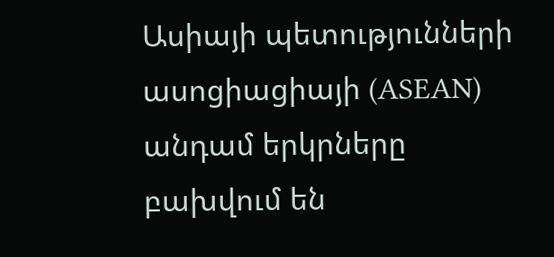Ասիայի պետությունների ասոցիացիայի (ASEAN) անդամ երկրները բախվում են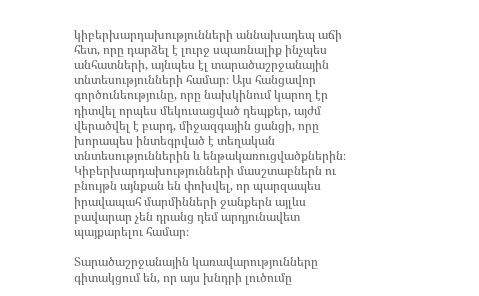կիբերխարդախությունների աննախադեպ աճի հետ, որը դարձել է լուրջ սպառնալիք ինչպես անհատների, այնպես էլ տարածաշրջանային տնտեսությունների համար։ Այս հանցավոր գործունեությունը, որը նախկինում կարող էր դիտվել որպես մեկուսացված դեպքեր, այժմ վերածվել է բարդ, միջազգային ցանցի, որը խորապես ինտեգրված է տեղական տնտեսություններին և ենթակառուցվածքներին։ Կիբերխարդախությունների մասշտաբներն ու բնույթն այնքան են փոխվել, որ պարզապես իրավապահ մարմինների ջանքերն այլևս բավարար չեն դրանց դեմ արդյունավետ պայքարելու համար։

Տարածաշրջանային կառավարությունները գիտակցում են, որ այս խնդրի լուծումը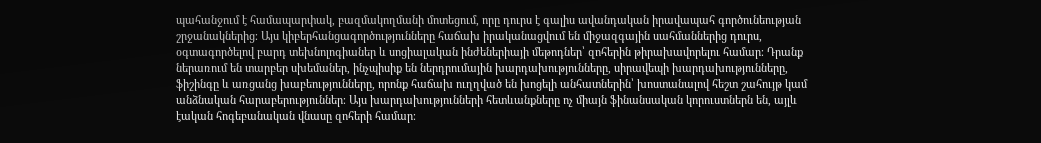պահանջում է համապարփակ, բազմակողմանի մոտեցում, որը դուրս է գալիս ավանդական իրավապահ գործունեության շրջանակներից։ Այս կիբերհանցագործությունները հաճախ իրականացվում են միջազգային սահմաններից դուրս, օգտագործելով բարդ տեխնոլոգիաներ և սոցիալական ինժեներիայի մեթոդներ՝ զոհերին թիրախավորելու համար։ Դրանք ներառում են տարբեր սխեմաներ, ինչպիսիք են ներդրումային խարդախությունները, սիրավեպի խարդախությունները, ֆիշինգը և առցանց խաբեությունները, որոնք հաճախ ուղղված են խոցելի անհատներին՝ խոստանալով հեշտ շահույթ կամ անձնական հարաբերություններ։ Այս խարդախությունների հետևանքները ոչ միայն ֆինանսական կորուստներն են, այլև էական հոգեբանական վնասը զոհերի համար։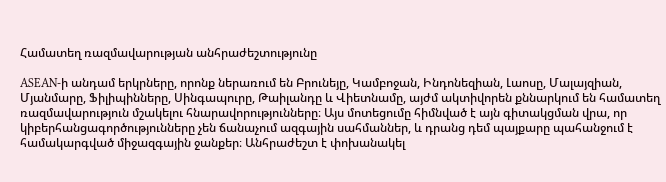Համատեղ ռազմավարության անհրաժեշտությունը

ASEAN-ի անդամ երկրները, որոնք ներառում են Բրունեյը, Կամբոջան, Ինդոնեզիան, Լաոսը, Մալայզիան, Մյանմարը, Ֆիլիպինները, Սինգապուրը, Թաիլանդը և Վիետնամը, այժմ ակտիվորեն քննարկում են համատեղ ռազմավարություն մշակելու հնարավորությունները։ Այս մոտեցումը հիմնված է այն գիտակցման վրա, որ կիբերհանցագործությունները չեն ճանաչում ազգային սահմաններ, և դրանց դեմ պայքարը պահանջում է համակարգված միջազգային ջանքեր։ Անհրաժեշտ է փոխանակել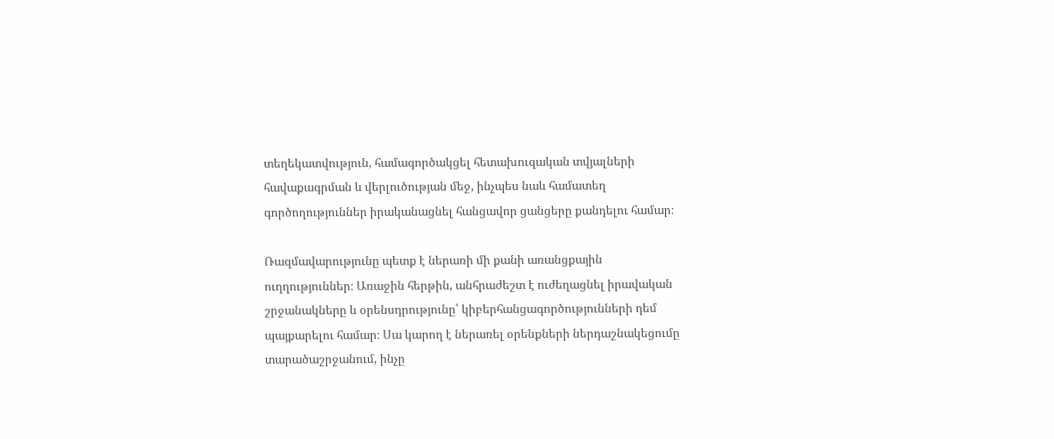տեղեկատվություն, համագործակցել հետախուզական տվյալների հավաքագրման և վերլուծության մեջ, ինչպես նաև համատեղ գործողություններ իրականացնել հանցավոր ցանցերը քանդելու համար։

Ռազմավարությունը պետք է ներառի մի քանի առանցքային ուղղություններ։ Առաջին հերթին, անհրաժեշտ է ուժեղացնել իրավական շրջանակները և օրենսդրությունը՝ կիբերհանցագործությունների դեմ պայքարելու համար։ Սա կարող է ներառել օրենքների ներդաշնակեցումը տարածաշրջանում, ինչը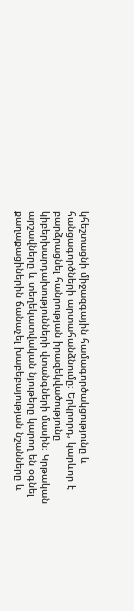կհեշտացնի միջազգային համագործակցությունը և հանցագործների արտահանձնումը։ Երկրորդ, կարևոր է բարձրացնել հանրության իրազեկվածությունը կիբերխարդախությունների վտանգների մասին։ Կրթական արշավները և տեղեկատվական նյութերը կարող են օգնել քաղաքացիներին ճանաչել խաբեբայության նշանները և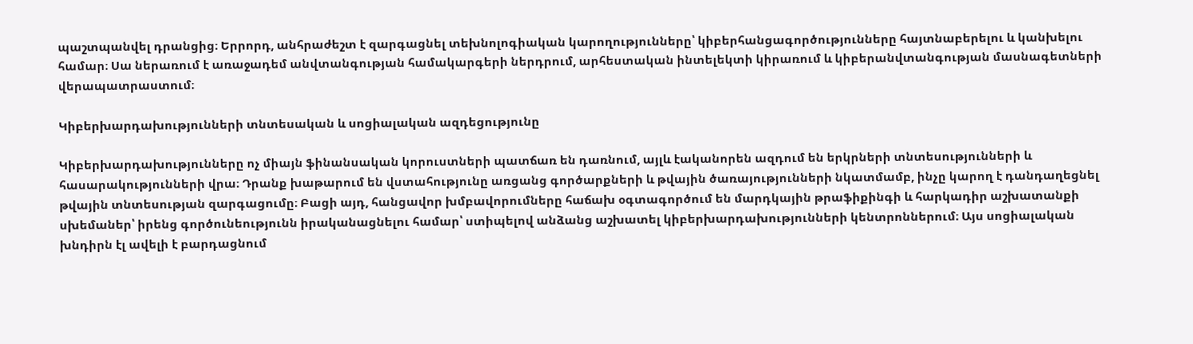պաշտպանվել դրանցից։ Երրորդ, անհրաժեշտ է զարգացնել տեխնոլոգիական կարողությունները՝ կիբերհանցագործությունները հայտնաբերելու և կանխելու համար։ Սա ներառում է առաջադեմ անվտանգության համակարգերի ներդրում, արհեստական ինտելեկտի կիրառում և կիբերանվտանգության մասնագետների վերապատրաստում։

Կիբերխարդախությունների տնտեսական և սոցիալական ազդեցությունը

Կիբերխարդախությունները ոչ միայն ֆինանսական կորուստների պատճառ են դառնում, այլև էականորեն ազդում են երկրների տնտեսությունների և հասարակությունների վրա։ Դրանք խաթարում են վստահությունը առցանց գործարքների և թվային ծառայությունների նկատմամբ, ինչը կարող է դանդաղեցնել թվային տնտեսության զարգացումը։ Բացի այդ, հանցավոր խմբավորումները հաճախ օգտագործում են մարդկային թրաֆիքինգի և հարկադիր աշխատանքի սխեմաներ՝ իրենց գործունեությունն իրականացնելու համար՝ ստիպելով անձանց աշխատել կիբերխարդախությունների կենտրոններում։ Այս սոցիալական խնդիրն էլ ավելի է բարդացնում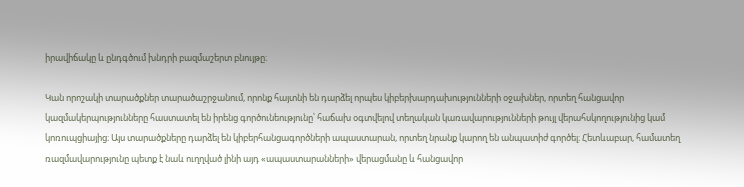իրավիճակը և ընդգծում խնդրի բազմաշերտ բնույթը։

Կան որոշակի տարածքներ տարածաշրջանում, որոնք հայտնի են դարձել որպես կիբերխարդախությունների օջախներ, որտեղ հանցավոր կազմակերպությունները հաստատել են իրենց գործունեությունը՝ հաճախ օգտվելով տեղական կառավարությունների թույլ վերահսկողությունից կամ կոռուպցիայից։ Այս տարածքները դարձել են կիբերհանցագործների ապաստարան, որտեղ նրանք կարող են անպատիժ գործել։ Հետևաբար, համատեղ ռազմավարությունը պետք է նաև ուղղված լինի այդ «ապաստարանների» վերացմանը և հանցավոր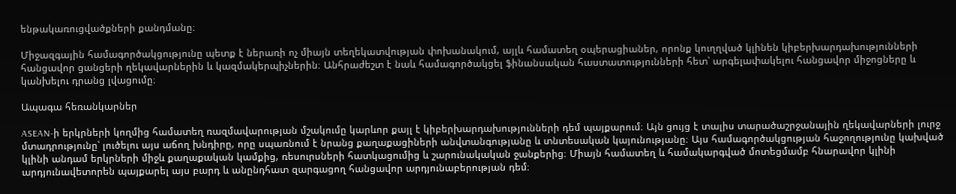ենթակառուցվածքների քանդմանը։

Միջազգային համագործակցությունը պետք է ներառի ոչ միայն տեղեկատվության փոխանակում, այլև համատեղ օպերացիաներ, որոնք կուղղված կլինեն կիբերխարդախությունների հանցավոր ցանցերի ղեկավարներին և կազմակերպիչներին։ Անհրաժեշտ է նաև համագործակցել ֆինանսական հաստատությունների հետ՝ արգելափակելու հանցավոր միջոցները և կանխելու դրանց լվացումը։

Ապագա հեռանկարներ

ASEAN-ի երկրների կողմից համատեղ ռազմավարության մշակումը կարևոր քայլ է կիբերխարդախությունների դեմ պայքարում։ Այն ցույց է տալիս տարածաշրջանային ղեկավարների լուրջ մտադրությունը՝ լուծելու այս աճող խնդիրը, որը սպառնում է նրանց քաղաքացիների անվտանգությանը և տնտեսական կայունությանը։ Այս համագործակցության հաջողությունը կախված կլինի անդամ երկրների միջև քաղաքական կամքից, ռեսուրսների հատկացումից և շարունակական ջանքերից։ Միայն համատեղ և համակարգված մոտեցմամբ հնարավոր կլինի արդյունավետորեն պայքարել այս բարդ և անընդհատ զարգացող հանցավոր արդյունաբերության դեմ։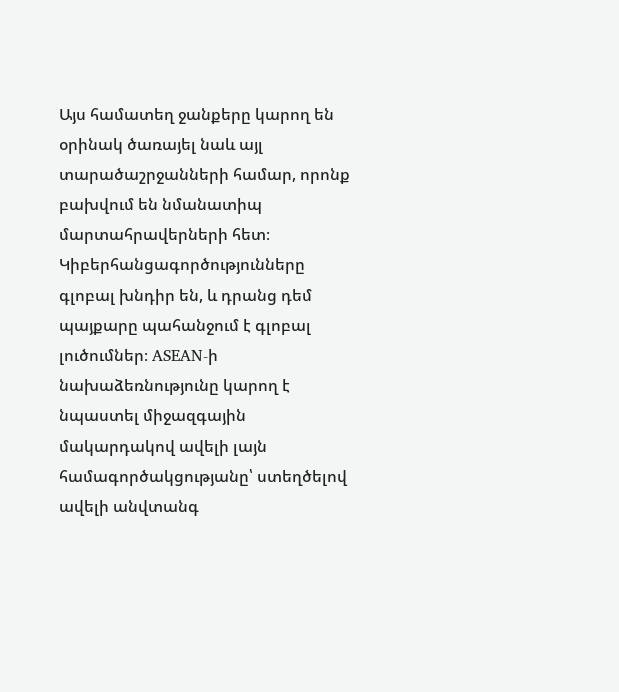Այս համատեղ ջանքերը կարող են օրինակ ծառայել նաև այլ տարածաշրջանների համար, որոնք բախվում են նմանատիպ մարտահրավերների հետ։ Կիբերհանցագործությունները գլոբալ խնդիր են, և դրանց դեմ պայքարը պահանջում է գլոբալ լուծումներ։ ASEAN-ի նախաձեռնությունը կարող է նպաստել միջազգային մակարդակով ավելի լայն համագործակցությանը՝ ստեղծելով ավելի անվտանգ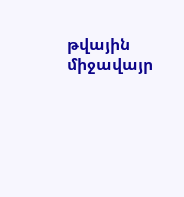թվային միջավայր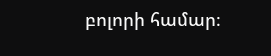բոլորի համար։